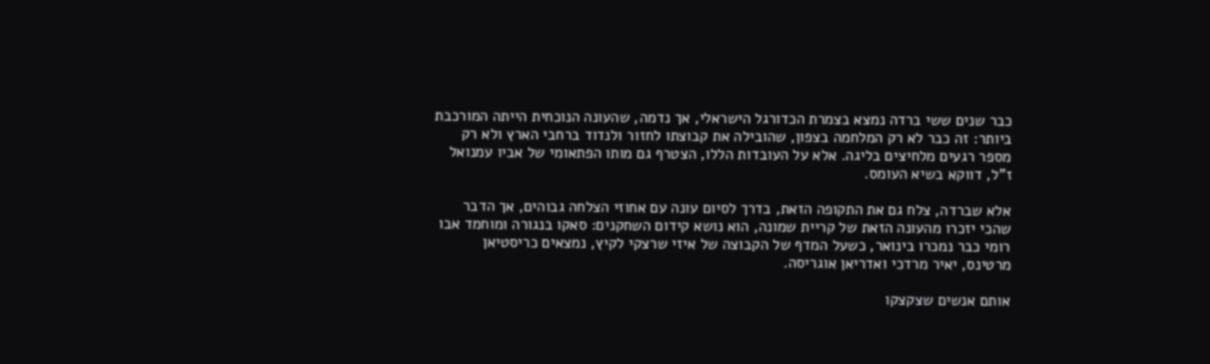כבר שנים ששי ברדה נמצא בצמרת הכדורגל הישראלי, אך נדמה, שהעונה הנוכחית הייתה המורכבת ביותר: זה כבר לא רק המלחמה בצפון, שהובילה את קבוצתו לחזור ולנדוד ברחבי הארץ ולא רק מספר רגעים מלחיצים בליגה. אלא על העובדות הללו, הצטרף גם מותו הפתאומי של אביו עמנואל ז"ל, דווקא בשיא העומס.

אלא שברדה, צלח גם את התקופה הזאת, בדרך לסיום עונה עם אחוזי הצלחה גבוהים, אך הדבר שהכי יזכרו מהעונה הזאת של קריית שמונה, הוא נושא קידום השחקנים: סאקו בנגורה ומוחמד אבו רומי כבר נמכרו בינואר, כשעל המדף של הקבוצה של איזי שרצקי לקיץ, נמצאים כריסטיאן מרטינס, יאיר מרדכי ואדריאן אוגריסה.

אותם אנשים שצקצקו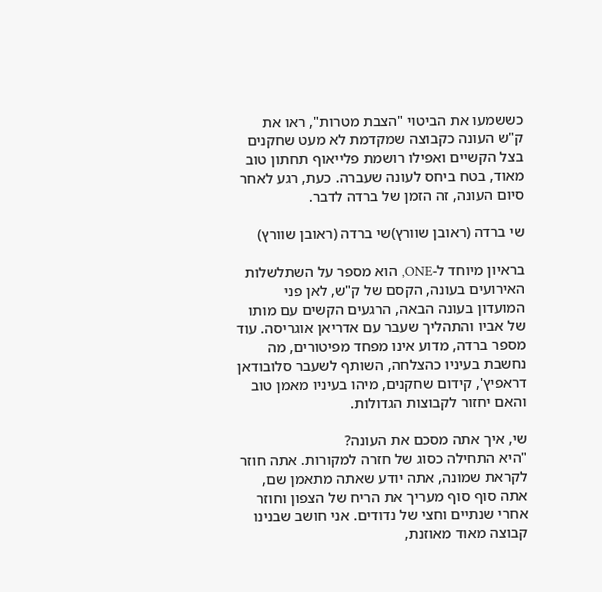כששמעו את הביטוי "הצבת מטרות", ראו את ק"ש העונה כקבוצה שמקדמת לא מעט שחקנים בצל הקשיים ואפילו רושמת פלייאוף תחתון טוב מאוד, בטח ביחס לעונה שעברה. כעת, רגע לאחר סיום העונה, זה הזמן של ברדה לדבר.

שי ברדה (ראובן שוורץ)שי ברדה (ראובן שוורץ)

בראיון מיוחד ל-ONE, הוא מספר על השתלשלות האירועים בעונה, הקסם של ק"ש, לאן פני המועדון בעונה הבאה, הרגעים הקשים עם מותו של אביו והתהליך שעבר עם אדריאן אוגריסה. עוד מספר ברדה, מדוע אינו מפחד מפיטורים, מה נחשבת בעיניו כהצלחה, השותף לשעבר סלובודאן דראפיץ', קידום שחקנים, מיהו בעיניו מאמן טוב והאם יחזור לקבוצות הגדולות.

שי, איך אתה מסכם את העונה?
"היא התחילה כסוג של חזרה למקורות. אתה חוזר לקראת שמונה, אתה יודע שאתה מתאמן שם, אתה סוף סוף מעריך את הריח של הצפון וחוזר אחרי שנתיים וחצי של נדודים. אני חושב שבנינו קבוצה מאוד מאוזנת,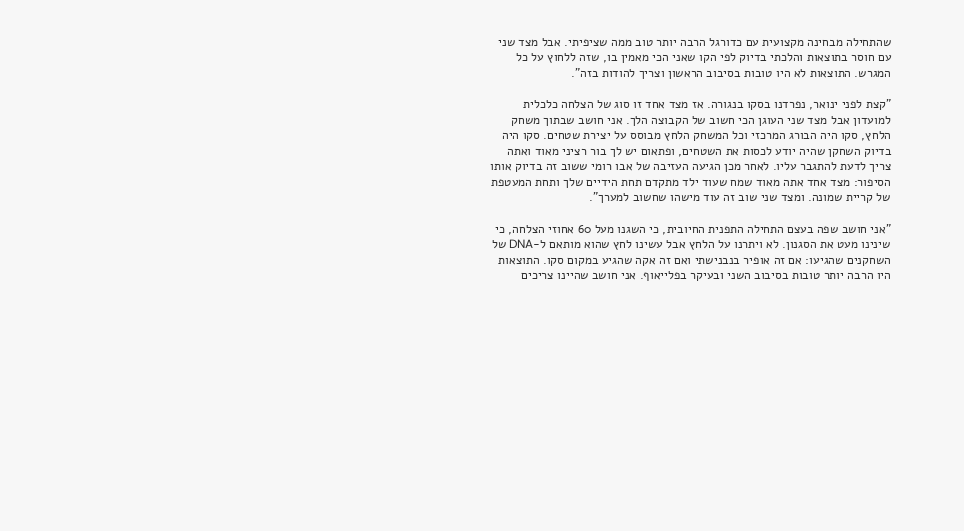שהתחילה מבחינה מקצועית עם כדורגל הרבה יותר טוב ממה שציפיתי. אבל מצד שני עם חוסר בתוצאות והלכתי בדיוק לפי הקו שאני הכי מאמין בו, שזה ללחוץ על כל המגרש. התוצאות לא היו טובות בסיבוב הראשון וצריך להודות בזה".

"קצת לפני ינואר, נפרדנו בסקו בנגורה. אז מצד אחד זו סוג של הצלחה כלכלית למועדון אבל מצד שני העוגן הכי חשוב של הקבוצה הלך. אני חושב שבתוך משחק הלחץ, סקו היה הבורג המרכזי וכל המשחק הלחץ מבוסס על יצירת שטחים. סקו היה בדיוק השחקן שהיה יודע לכסות את השטחים, ופתאום יש לך בור רציני מאוד ואתה צריך לדעת להתגבר עליו. לאחר מכן הגיעה העזיבה של אבו רומי ששוב זה בדיוק אותו הסיפור: מצד אחד אתה מאוד שמח שעוד ילד מתקדם תחת הידיים שלך ותחת המעטפת של קריית שמונה. ומצד שני שוב זה עוד מישהו שחשוב למערך".

"אני חושב שפה בעצם התחילה התפנית החיובית, כי השגנו מעל 60 אחוזי הצלחה, כי שינינו מעט את הסגנון. לא ויתרנו על הלחץ אבל עשינו לחץ שהוא מותאם ל-DNA של השחקנים שהגיעו: אם זה אופיר בנבנישתי ואם זה אקה שהגיע במקום סקו. התוצאות היו הרבה יותר טובות בסיבוב השני ובעיקר בפלייאוף. אני חושב שהיינו צריכים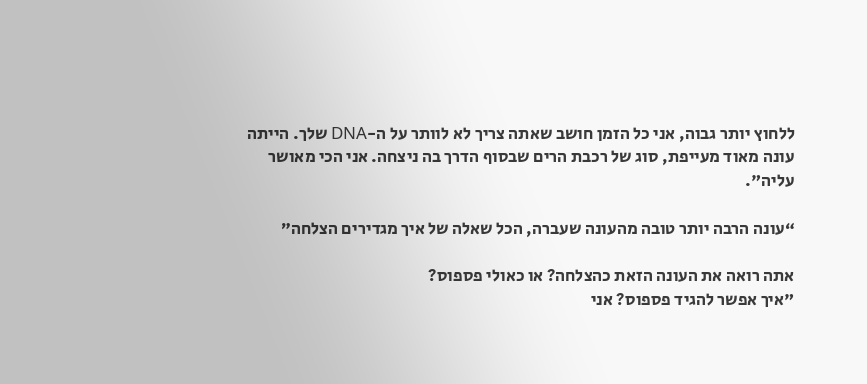ללחוץ יותר גבוה, אני כל הזמן חושב שאתה צריך לא לוותר על ה-DNA שלך. הייתה עונה מאוד מעייפת, סוג של רכבת הרים שבסוף הדרך בה ניצחה. אני הכי מאושר עליה".

“עונה הרבה יותר טובה מהעונה שעברה, הכל שאלה של איך מגדירים הצלחה”

אתה רואה את העונה הזאת כהצלחה? או כאולי פספוס?
"איך אפשר להגיד פספוס? אני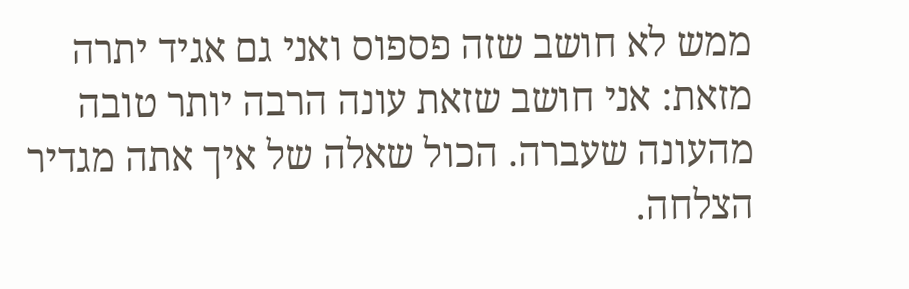ממש לא חושב שזה פספוס ואני גם אגיד יתרה מזאת: אני חושב שזאת עונה הרבה יותר טובה מהעונה שעברה. הכול שאלה של איך אתה מגדיר הצלחה.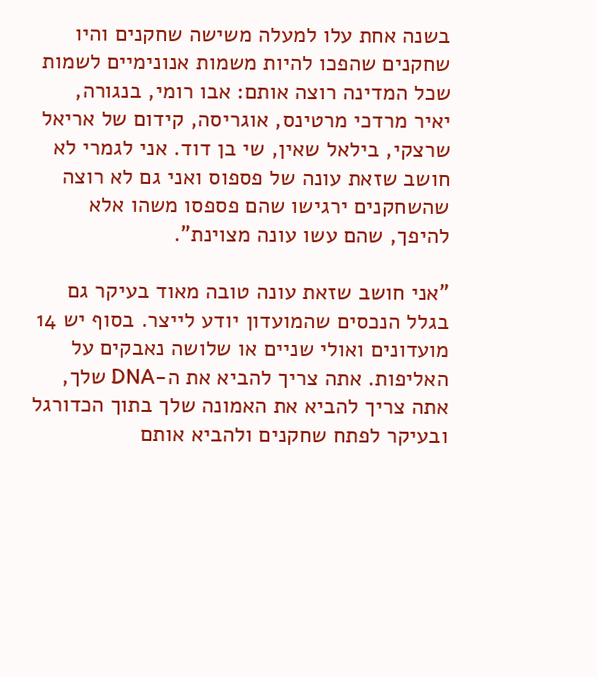בשנה אחת עלו למעלה משישה שחקנים והיו שחקנים שהפכו להיות משמות אנונימיים לשמות שכל המדינה רוצה אותם: אבו רומי, בנגורה, יאיר מרדכי מרטינס, אוגריסה, קידום של אריאל שרצקי, בילאל שאין, שי בן דוד. אני לגמרי לא חושב שזאת עונה של פספוס ואני גם לא רוצה שהשחקנים ירגישו שהם פספסו משהו אלא להיפך, שהם עשו עונה מצוינת".

"אני חושב שזאת עונה טובה מאוד בעיקר גם בגלל הנכסים שהמועדון יודע לייצר. בסוף יש 14 מועדונים ואולי שניים או שלושה נאבקים על האליפות. אתה צריך להביא את ה-DNA שלך, אתה צריך להביא את האמונה שלך בתוך הכדורגל ובעיקר לפתח שחקנים ולהביא אותם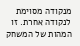מנקודה מסוימת לנקודה אחרת. זו המהות של המשחק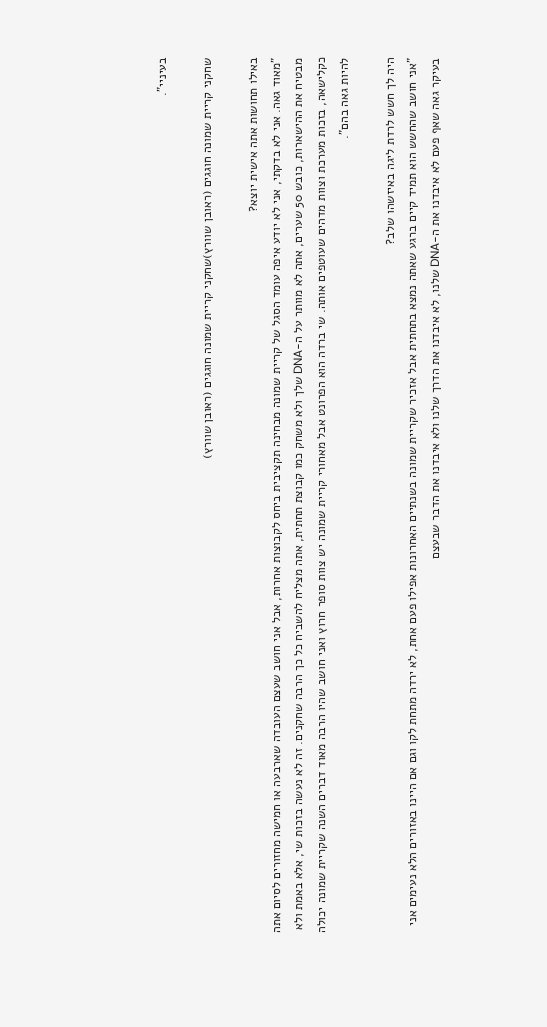בעיניי".

שחקני קריית שמונה חוגגים (ראובן שוורץ)שחקני קריית שמונה חוגגים (ראובן שוורץ)

באילו תחושות אתה אישית יוצא?
"מאוד גאה. אני לא בדקתי, אני לא יודע איפה עומד הסגל של קריית שמונה מבחינה תקציבית ביחס לקבוצות אחרות, אבל אני חושב שעצם העובדה שארבעה או חמישה מחזורים לסיום אתה מבטיח את ההישארות, כובש 50 שערים, אתה לא מוותר על ה-DNA שלך ולא משחק כמו קבוצת תחתית, אתה מצליח להשביח כל כך הרבה שחקנים. זה לא נעשה בזכות שי, אלא באמת ולא כקלישאה, בזכות מערכת וצוות מדהים שעוטפים אותה. שי ברדה הוא הפרונט אבל מאחורי קריית שמונה יש צוות סופר חרוץ ואני חושב שהיו הרבה מאוד דברים השנה שקריית שמונה יכולה להיות גאה בהם".

היה לך חשש לרדת ליגה באיזשהו שלב?
"אני חושב שהחשש הוא תמיד קיים ברגע שאתה נמצא בתחתית אבל אזכיר שקריית שמונה בשנתיים האחרונות אפילו פעם אחת, לא ירדה מתחת לקו וגם אם היינו באזורים הלא נעימים אני בעיקר גאה שאף פעם לא איבדנו את ה-DNA שלנו, לא איבדנו את הדרך שלנו ולא איבדנו את הדבר שבעצם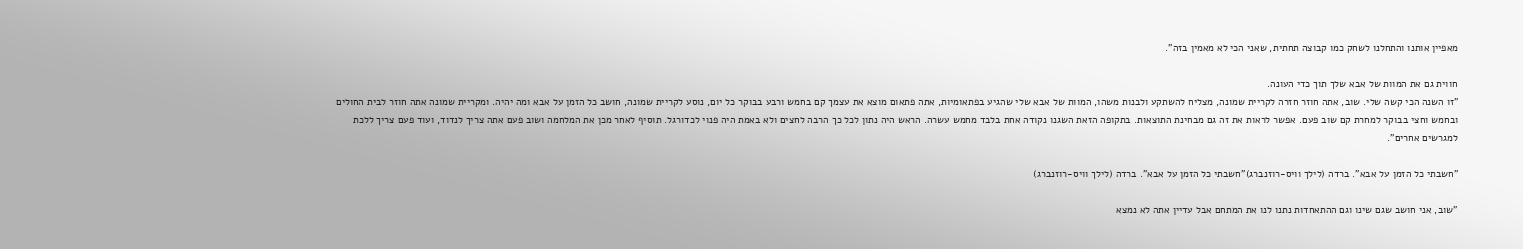מאפיין אותנו והתחלנו לשחק כמו קבוצה תחתית, שאני הכי לא מאמין בזה".

חווית גם את המוות של אבא שלך תוך כדי העונה.
"זו השנה הכי קשה שלי. שוב, אתה חוזר חזרה לקריית שמונה, מצליח להשתקע ולבנות משהו, המוות של אבא שלי שהגיע בפתאומיות, אתה פתאום מוצא את עצמך קם בחמש ורבע בבוקר כל יום, נוסע לקריית שמונה, חושב כל הזמן על אבא ומה יהיה. ומקריית שמונה אתה חוזר לבית החולים ובחמש וחצי בבוקר למחרת קם שוב פעם. אפשר לראות את זה גם מבחינת התוצאות. בתקופה הזאת השגנו נקודה אחת בלבד מחמש עשרה. הראש היה נתון לכל כך הרבה לחצים ולא באמת היה פנוי לכדורגל. תוסיף לאחר מכן את המלחמה ושוב פעם אתה צריך לנדוד, ועוד פעם צריך ללכת למגרשים אחרים".

"חשבתי כל הזמן על אבא". ברדה (לילך וויס-רוזנברג)"חשבתי כל הזמן על אבא". ברדה (לילך וויס-רוזנברג)

"שוב, אני חושב שגם שינו וגם ההתאחדות נתנו לנו את המתחם אבל עדיין אתה לא נמצא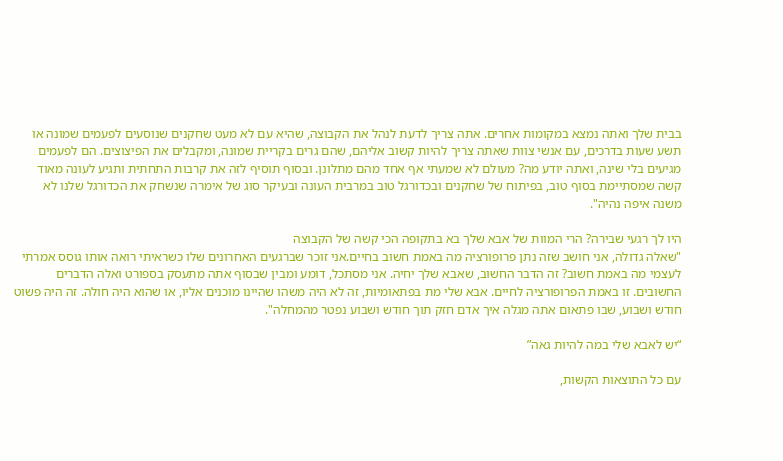בבית שלך ואתה נמצא במקומות אחרים. אתה צריך לדעת לנהל את הקבוצה, שהיא עם לא מעט שחקנים שנוסעים לפעמים שמונה או תשע שעות בדרכים, עם אנשי צוות שאתה צריך להיות קשוב אליהם, שהם גרים בקריית שמונה, ומקבלים את הפיצוצים. הם לפעמים מגיעים בלי שינה, ואתה יודע מה? מעולם לא שמעתי אף אחד מהם מתלונן. ובסוף תוסיף לזה את קרבות התחתית ותגיע לעונה מאוד קשה שמסתיימת בסוף טוב, בפיתוח של שחקנים ובכדורגל טוב במרבית העונה ובעיקר סוג של אימרה שנשחק את הכדורגל שלנו לא משנה איפה נהיה".

היו לך רגעי שבירה? הרי המוות של אבא שלך בא בתקופה הכי קשה של הקבוצה
"שאלה גדולה, אני חושב שזה נתן פרופורציה מה באמת חשוב בחיים.אני זוכר שברגעים האחרונים שלו כשראיתי רואה אותו גוסס אמרתי לעצמי מה באמת חשוב? זה הדבר החשוב, שאבא שלך יחיה. אני מסתכל, דומע ומבין שבסוף אתה מתעסק בספורט ואלה הדברים החשובים. זו באמת הפרופורציה לחיים. אבא שלי מת בפתאומיות, זה לא היה משהו שהיינו מוכנים אליו, או שהוא היה חולה. זה היה פשוט חודש ושבוע, שבו פתאום אתה מגלה איך אדם חזק תוך חודש ושבוע נפטר מהמחלה".

“יש לאבא שלי במה להיות גאה”

עם כל התוצאות הקשות,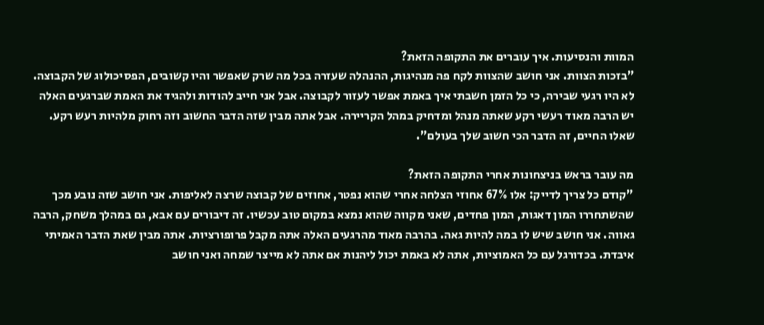המוות והנסיעות. איך עוברים את התקופה הזאת?
"בזכות הצוות. אני חושב שהצוות לקח פה מנהיגות, ההנהלה שעזרה בכל מה שרק שאפשר והיו קשובים, הפסיכולוג של הקבוצה. לא היו רגעי שבירה, כי כל הזמן חשבתי איך באמת אפשר לעזור לקבוצה. אבל אני חייב להודות ולהגיד את האמת שברגעים האלה יש הרבה מאוד רעשי רקע שאתה מנהל ומדחיק במהל הקריירה. אבל אתה מבין שזה הדבר החשוב וזה רחוק מלהיות רעש רקע. שאלו החיים, זה הדבר הכי חשוב שלך בעולם".

מה עובר בראש בניצחונות אחרי התקופה הזאת?
"קודם כל צריך לדייק: אלו 67% אחוזי הצלחה אחרי שהוא נפטר, אחוזים של קבוצה שרצה לאליפות. אני חושב שזה נובע מכך שהשתחררו המון דאגות, המון פחדים, שאני מקווה שהוא נמצא במקום טוב עכשיו. זה דיבורים עם אבא, גם במהלך משחק, הרבה גאווה. אני חושב שיש לו במה להיות גאה. בהרבה מאוד מהרגעים האלה אתה מקבל פרופורציות. אתה מבין שאת הדבר האמיתי איבדת. בכדורגל עם כל האמוציות, אתה לא באמת יכול ליהנות אם אתה לא מייצר שמחה ואני חושב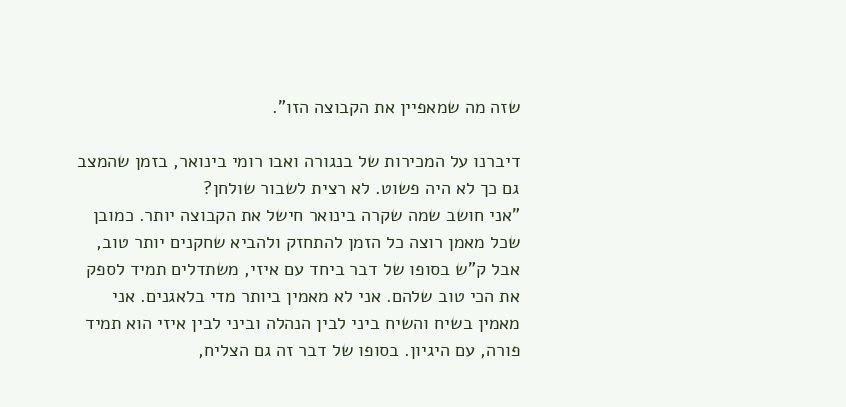שזה מה שמאפיין את הקבוצה הזו".

דיברנו על המכירות של בנגורה ואבו רומי בינואר, בזמן שהמצב גם כך לא היה פשוט. לא רצית לשבור שולחן?
"אני חושב שמה שקרה בינואר חישל את הקבוצה יותר. כמובן שכל מאמן רוצה כל הזמן להתחזק ולהביא שחקנים יותר טוב, אבל ק"ש בסופו של דבר ביחד עם איזי, משתדלים תמיד לספק את הכי טוב שלהם. אני לא מאמין ביותר מדי בלאגנים. אני מאמין בשיח והשיח ביני לבין הנהלה וביני לבין איזי הוא תמיד פורה, עם היגיון. בסופו של דבר זה גם הצליח,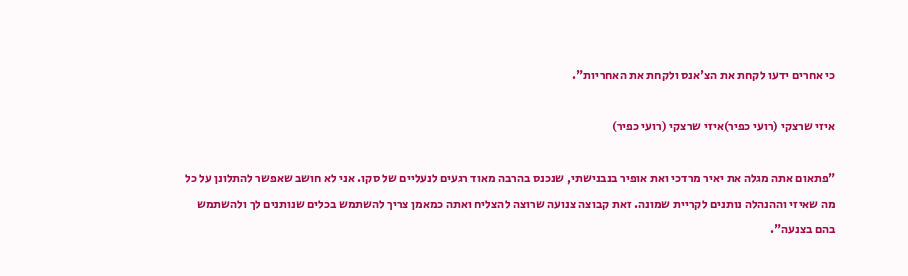כי אחרים ידעו לקחת את הצ'אנס ולקחת את האחריות".

איזי שרצקי (רועי כפיר)איזי שרצקי (רועי כפיר)

"פתאום אתה מגלה את יאיר מרדכי ואת אופיר בנבנישתי, שנכנס בהרבה מאוד רגעים לנעליים של סקו. אני לא חושב שאפשר להתלונן על כל מה שאיזי וההנהלה נותנים לקריית שמונה. זאת קבוצה צנועה שרוצה להצליח ואתה כמאמן צריך להשתמש בכלים שנותנים לך ולהשתמש בהם בצנעה".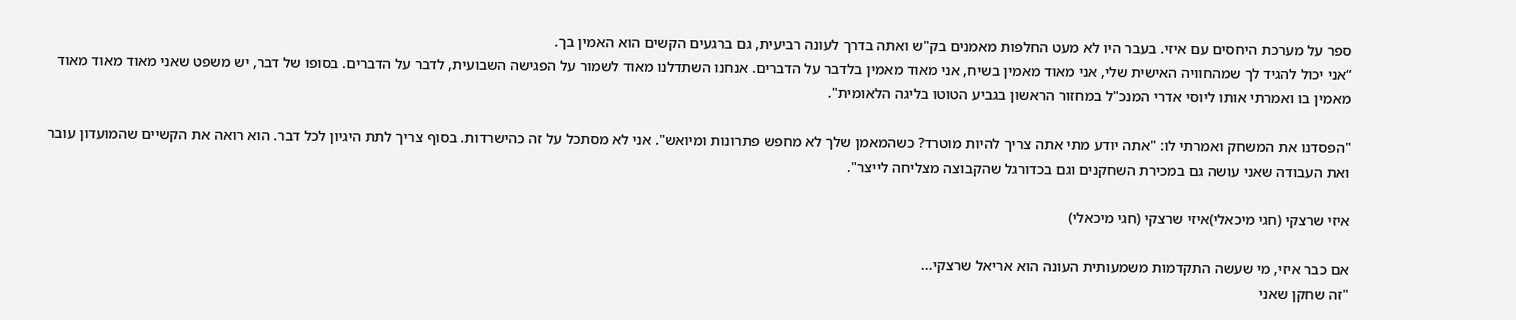ספר על מערכת היחסים עם איזי. בעבר היו לא מעט החלפות מאמנים בק"ש ואתה בדרך לעונה רביעית, גם ברגעים הקשים הוא האמין בך.
“אני יכול להגיד לך שמהחוויה האישית שלי, אני מאוד מאמין בשיח, אני מאוד מאמין בלדבר על הדברים. אנחנו השתדלנו מאוד לשמור על הפגישה השבועית, לדבר על הדברים. בסופו של דבר, יש משפט שאני מאוד מאוד מאוד מאמין בו ואמרתי אותו ליוסי אדרי המנכ"ל במחזור הראשון בגביע הטוטו בליגה הלאומית".

"הפסדנו את המשחק ואמרתי לו: "אתה יודע מתי אתה צריך להיות מוטרד? כשהמאמן שלך לא מחפש פתרונות ומיואש". אני לא מסתכל על זה כהישרדות. בסוף צריך לתת היגיון לכל דבר. הוא רואה את הקשיים שהמועדון עובר ואת העבודה שאני עושה גם במכירת השחקנים וגם בכדורגל שהקבוצה מצליחה לייצר".

איזי שרצקי (חגי מיכאלי)איזי שרצקי (חגי מיכאלי)

אם כבר איזי, מי שעשה התקדמות משמעותית העונה הוא אריאל שרצקי...
"זה שחקן שאני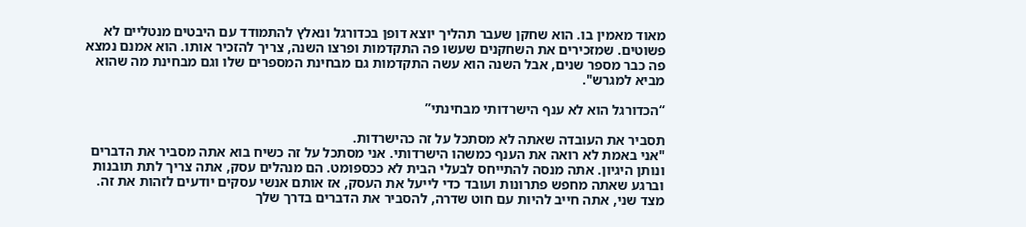מאוד מאמין בו. הוא שחקן שעבר תהליך יוצא דופן בכדורגל ונאלץ להתמודד עם היבטים מנטליים לא פשוטים. שמזכירים את השחקנים שעשו פה התקדמות ופרצו השנה, צריך להזכיר אותו. הוא אמנם נמצא פה כבר מספר שנים, אבל השנה הוא עשה התקדמות גם מבחינת המספרים שלו וגם מבחינת מה שהוא מביא למגרש".

“הכדורגל הוא לא ענף הישרדותי מבחינתי”

תסביר את העובדה שאתה לא מסתכל על זה כהישרדות.
"אני באמת לא רואה את הענף כמשהו הישרדותי. אני מסתכל על זה כשיח בוא אתה מסביר את הדברים ונותן היגיון. אתה מנסה להתייחס לבעלי הבית לא ככספומט. הם מנהלים עסק, אתה צריך לתת תובנות וברגע שאתה מחפש פתרונות ועובד כדי לייעל את העסק, אז אותם אנשי עסקים יודעים לזהות את זה. מצד שני, אתה חייב להיות עם חוט שדרה, להסביר את הדברים בדרך שלך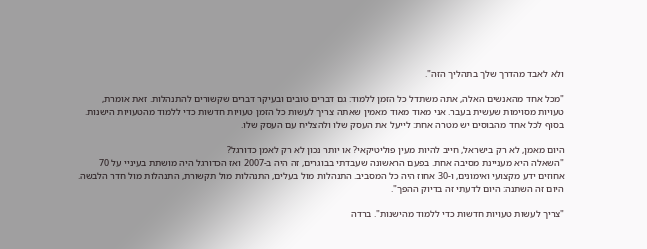ולא לאבד מהדרך שלך בתהליך הזה".

"מכל אחד מהאנשים האלה, אתה משתדל כל הזמן ללמוד: גם דברים טובים ובעיקר דברים שקשורים להתנהלות. זאת אומרת, טעויות מסוימות שעשית בעבר. אני מאוד מאוד מאמין שאתה צריך לעשות כל הזמן טעויות חדשות כדי ללמוד מהטעויות הישנות. בסוף לכל אחד מהבוסים יש מטרה אחת: לייעל את העסק שלו ולהצליח עם העסק שלו.

היום מאמן, לא רק בישראל, חייב להיות מעין פוליטיקאי? או יותר נכון לא רק לאמן כדורגל?
"השאלה היא מעניינת מסיבה אחת. בפעם הראשונה שעבדתי בבוגרים, זה היה ב-2007 ואז הכדורגל היה מושתת בעיניי על 70 אחוזים ידע מקצועי ואימונים, ו-30 אחוז היה כל המסביב. התנהלות מול בעלים, התנהלות מול תקשורת, התנהלות מול חדר הלבשה. היום זה השתנה: היום לדעתי זה בדיוק ההפך".

"צריך לעשות טעויות חדשות כדי ללמוד מהישנות". ברדה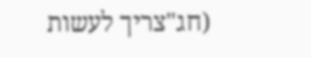(חג"צריך לעשות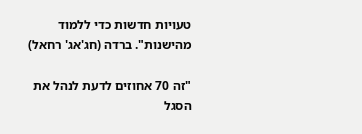טעויות חדשות כדי ללמוד מהישנות". ברדה (חג'אג' רחאל)

"זה 70 אחוזים לדעת לנהל את הסגל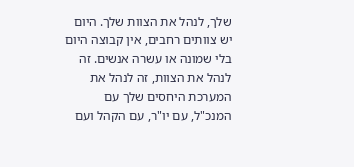שלך, לנהל את הצוות שלך. היום יש צוותים רחבים, אין קבוצה היום בלי שמונה או עשרה אנשים. זה לנהל את הצוות, זה לנהל את המערכת היחסים שלך עם המנכ"ל, עם יו"ר, עם הקהל ועם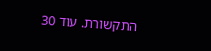התקשורת. עוד 30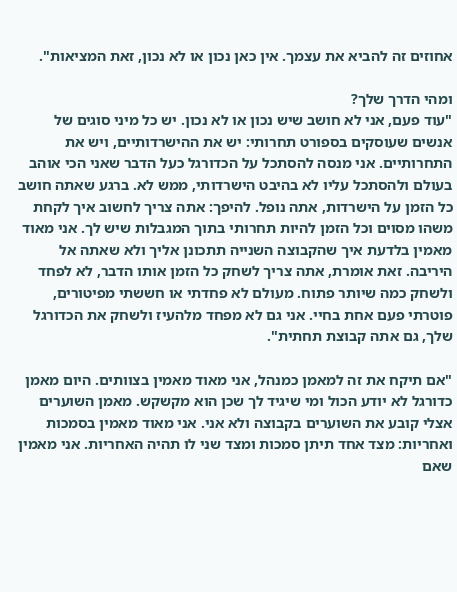אחוזים זה להביא את עצמך. אין כאן נכון או לא נכון, זאת המציאות".

ומהי הדרך שלך?
"עוד פעם, אני לא חושב שיש נכון או לא נכון. יש כל מיני סוגים של אנשים שעוסקים בספורט תחרותי: יש את ההישרדותיים, ויש את התחרותיים. אני מנסה להסתכל על הכדורגל כעל הדבר שאני הכי אוהב בעולם ולהסתכל עליו לא בהיבט הישרדותי, ממש לא. ברגע שאתה חושב כל הזמן על הישרדות, אתה נופל. להיפך: אתה צריך לחשוב איך לקחת משהו מסוים וכל הזמן להיות תחרותי בתוך המגבלות שיש לך. אני מאוד מאמין בלדעת איך שהקבוצה השנייה תתכונן אליך ולא שאתה אל היריבה. זאת אומרת, אתה צריך לשחק כל הזמן אותו הדבר, לא לפחד ולשחק כמה שיותר פתוח. מעולם לא פחדתי או חששתי מפיטורים, פוטרתי פעם אחת בחיי. אני גם לא מפחד מלהעיז ולשחק את הכדורגל שלך, גם אתה קבוצת תחתית".

"אם תיקח את זה למאמן כמנהל, אני מאוד מאמין בצוותים. היום מאמן כדורגל לא יודע הכול ומי שיגיד לך שכן הוא מקשקש. מאמן השוערים אצלי קובע את השוערים בקבוצה ולא אני. אני מאוד מאמין בסמכות ואחריות: מצד אחד תיתן סמכות ומצד שני לו תהיה האחריות. אני מאמין שאם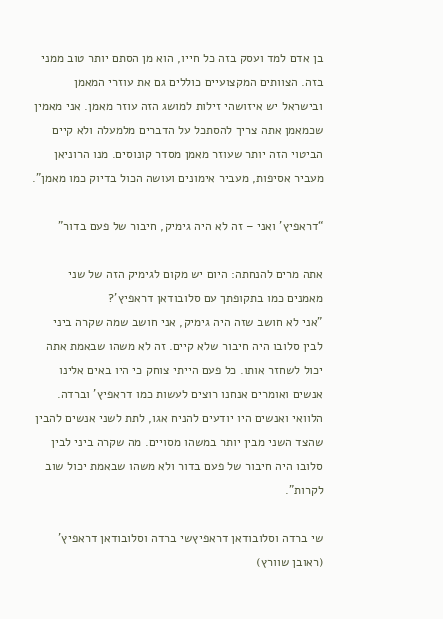בן אדם למד ועסק בזה כל חייו, הוא מן הסתם יותר טוב ממני בזה. הצוותים המקצועיים כוללים גם את עוזרי המאמן ובישראל יש איזושהי זילות למושג הזה עוזר מאמן. אני מאמין שכמאמן אתה צריך להסתכל על הדברים מלמעלה ולא קיים הביטוי הזה יותר שעוזר מאמן מסדר קונוסים. מנו הרוניאן מעביר אסיפות, מעביר אימונים ועושה הכול בדיוק כמו מאמן".

“דראפיץ’ ואני – זה לא היה גימיק, חיבור של פעם בדור”

אתה מרים להנחתה: היום יש מקום לגימיק הזה של שני מאמנים כמו בתקופתך עם סלובודאן דראפיץ'?
"אני לא חושב שזה היה גימיק, אני חושב שמה שקרה ביני לבין סלובו היה חיבור שלא קיים. זה לא משהו שבאמת אתה יכול לשחזר אותו. כל פעם הייתי צוחק כי היו באים אלינו אנשים ואומרים אנחנו רוצים לעשות כמו דראפיץ' וברדה. הלוואי ואנשים היו יודעים להניח אגו, לתת לשני אנשים להבין שהצד השני מבין יותר במשהו מסויים. מה שקרה ביני לבין סלובו היה חיבור של פעם בדור ולא משהו שבאמת יכול שוב לקרות".

שי ברדה וסלובודאן דראפיץשי ברדה וסלובודאן דראפיץ' (ראובן שוורץ)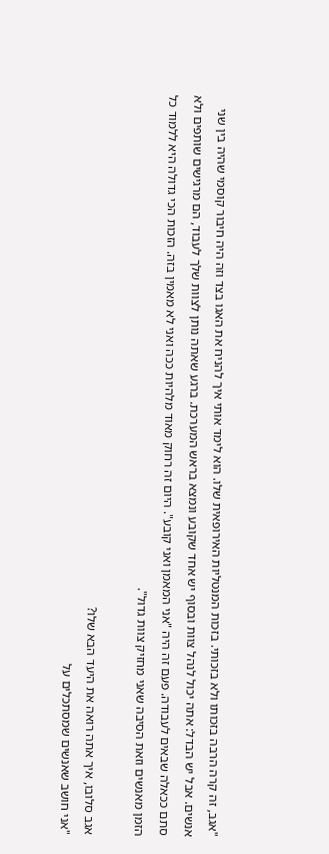"אגב, זה קרה הרבה בזכותו ולא בזכותי. בזכות המנטליות האירופאית שלו. הוא לימד אותי איך להניח את האגו בצד וזה היה חיבור קוסמי שהיה בין שני אנשים. אבל יש הבדל: אתה יכול לנהל צוות ובסוף יש אחד שקובע ונמצא בראש המערכת. ברגע שאתה נותן לצוות שלך לעבוד, הם מרגישים שותפים ולא סתם ככאלה שבאים לעבודה. פעם זה היה "אני המאמן ואני קובע". היום זה רחוק מאוד מלהיות ככה ואני לא מאמין בזה. הזכות הכי גדולה היא ללמוד כל הזמן מאנשים וזאת הסיבה שאני מחזיק צוות גדול".

אגב סלובו, איך אתה רואה את היעד הבא שלו?
"אני חושב שאנשים שמסתכלים על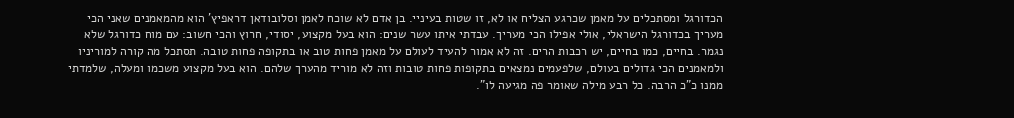הכדורגל ומסתכלים על מאמן שכרגע הצליח או לא, זו שטות בעיניי. בן אדם לא שוכח לאמן וסלובודאן דראפיץ' הוא מהמאמנים שאני הכי מעריך בכדורגל הישראלי, אולי אפילו הכי מעריך. עבדתי איתו עשר שנים: הוא בעל מקצוע, יסודי, חרוץ והכי חשוב: עם מוח כדורגל שלא נגמר. בחיים, כמו בחיים, יש רכבות הרים. זה לא אמור להעיד לעולם על מאמן פחות טוב או בתקופה פחות טובה. תסתכל מה קורה למוריניו ולמאמנים הכי גדולים בעולם, שלפעמים נמצאים בתקופות פחות טובות וזה לא מוריד מהערך שלהם. הוא בעל מקצוע משכמו ומעלה, שלמדתי ממנו כ"כ הרבה. כל רבע מילה שאומר פה מגיעה לו".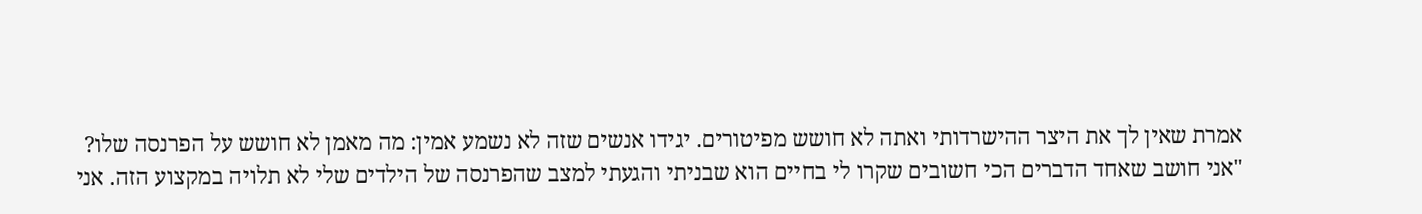אמרת שאין לך את היצר ההישרדותי ואתה לא חושש מפיטורים. יגידו אנשים שזה לא נשמע אמין: מה מאמן לא חושש על הפרנסה שלו?
"אני חושב שאחד הדברים הכי חשובים שקרו לי בחיים הוא שבניתי והגעתי למצב שהפרנסה של הילדים שלי לא תלויה במקצוע הזה. אני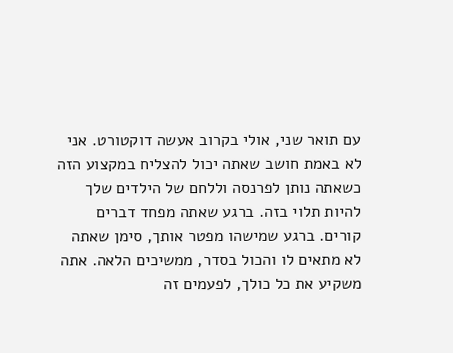עם תואר שני, אולי בקרוב אעשה דוקטורט. אני לא באמת חושב שאתה יכול להצליח במקצוע הזה כשאתה נותן לפרנסה וללחם של הילדים שלך להיות תלוי בזה. ברגע שאתה מפחד דברים קורים. ברגע שמישהו מפטר אותך, סימן שאתה לא מתאים לו והכול בסדר, ממשיכים הלאה. אתה משקיע את כל כולך, לפעמים זה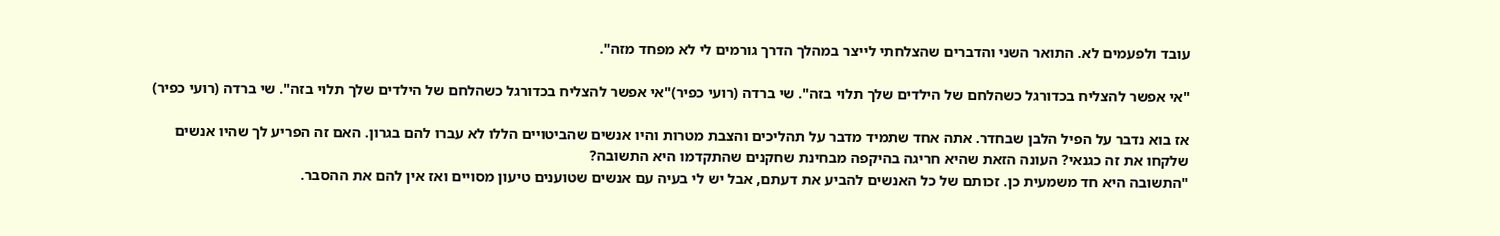עובד ולפעמים לא. התואר השני והדברים שהצלחתי לייצר במהלך הדרך גורמים לי לא מפחד מזה".

"אי אפשר להצליח בכדורגל כשהלחם של הילדים שלך תלוי בזה". שי ברדה (רועי כפיר)"אי אפשר להצליח בכדורגל כשהלחם של הילדים שלך תלוי בזה". שי ברדה (רועי כפיר)

אז בוא נדבר על הפיל הלבן שבחדר. אתה אחד שתמיד מדבר על תהליכים והצבת מטרות והיו אנשים שהביטויים הללו לא עברו להם בגרון. האם זה הפריע לך שהיו אנשים שלקחו את זה כגנאי? העונה הזאת שהיא חריגה בהיקפה מבחינת שחקנים שהתקדמו היא התשובה?
"התשובה היא חד משמעית כן. זכותם של כל האנשים להביע את דעתם, אבל יש לי בעיה עם אנשים שטוענים טיעון מסויים ואז אין להם את ההסבר.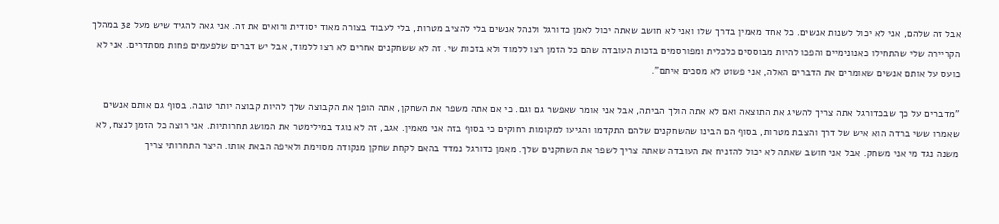אבל זה שלהם, אני לא יכול לשנות אנשים. כל אחד מאמין בדרך שלו ואני לא חושב שאתה יכול לאמן כדורגל ולנהל אנשים בלי להציב מטרות, בלי לעבוד בצורה מאוד יסודית ורואים את זה. אני גאה להגיד שיש מעל 32 במהלך הקריירה שלי שהתחילו כאנונימיים והפכו להיות מבוססים כלכלית ומפורסמים בזכות העובדה שהם כל הזמן רצו ללמוד ולא בזכות שי. זה לא ששחקנים אחרים לא רצו ללמוד, אבל יש דברים שלפעמים פחות מסתדרים. אני לא כועס על אותם אנשים שאומרים את הדברים האלה, אני פשוט לא מסכים איתם".

"מדברים על כך שבכדורגל אתה צריך להשיג את התוצאה ואם לא אתה הולך הביתה, אבל אני אומר שאפשר גם וגם. כי אם אתה משפר את השחקן, אתה הופך את הקבוצה שלך להיות קבוצה יותר טובה. בסוף גם אותם אנשים שאמרו ששי ברדה הוא איש של דרך והצבת מטרות, בסוף הם הבינו שהשחקנים שלהם התקדמו והגיעו למקומות רחוקים כי בסוף בזה אני מאמין. אגב, זה לא נוגד במילימטר את המושג תחרותיות. אני רוצה כל הזמן לנצח, לא משנה נגד מי אני משחק. אבל אני חושב שאתה לא יכול להזניח את העובדה שאתה צריך לשפר את השחקנים שלך. מאמן כדורגל נמדד בהאם לקחת שחקן מנקודה מסוימת ולאיפה הבאת אותו. היצר התחרותי צריך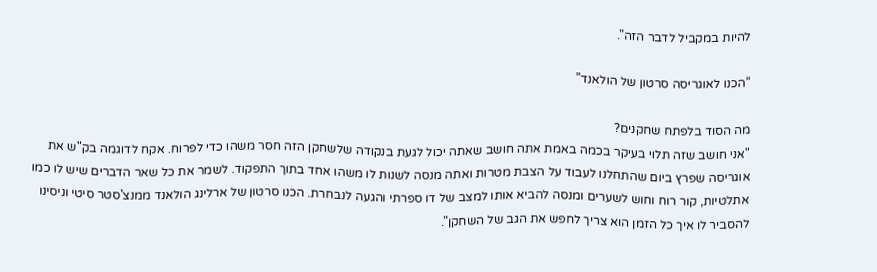להיות במקביל לדבר הזה".

“הכנו לאוגריסה סרטון של הולאנד”

מה הסוד בלפתח שחקנים?
"אני חושב שזה תלוי בעיקר בכמה באמת אתה חושב שאתה יכול לגעת בנקודה שלשחקן הזה חסר משהו כדי לפרוח. אקח לדוגמה בק"ש את אוגריסה שפרץ ביום שהתחלנו לעבוד על הצבת מטרות ואתה מנסה לשנות לו משהו אחד בתוך התפקוד. לשמר את כל שאר הדברים שיש לו כמו אתלטיות, קור רוח וחוש לשערים ומנסה להביא אותו למצב של דו ספרתי והגעה לנבחרת. הכנו סרטון של ארלינג הולאנד ממנצ'סטר סיטי וניסינו להסביר לו איך כל הזמן הוא צריך לחפש את הגב של השחקן".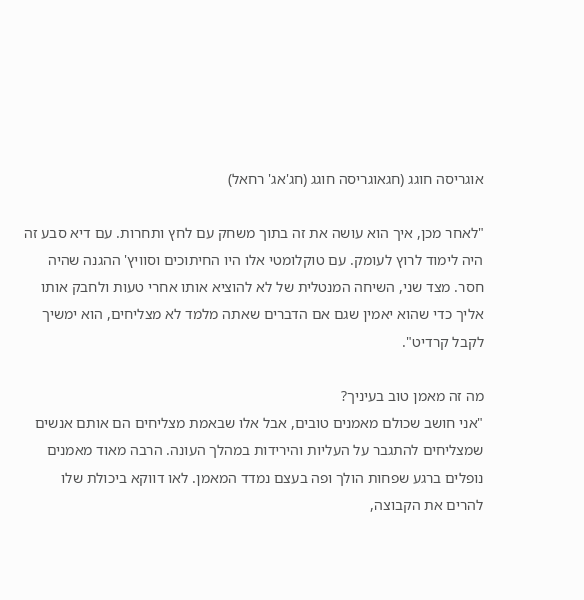אוגריסה חוגג (חגאוגריסה חוגג (חג'אג' רחאל)

"לאחר מכן, איך הוא עושה את זה בתוך משחק עם לחץ ותחרות. עם דיא סבע זה היה לימוד לרוץ לעומק. עם טוקלומטי אלו היו החיתוכים וסוויץ' ההגנה שהיה חסר. מצד שני, השיחה המנטלית של לא להוציא אותו אחרי טעות ולחבק אותו אליך כדי שהוא יאמין שגם אם הדברים שאתה מלמד לא מצליחים, הוא ימשיך לקבל קרדיט".

מה זה מאמן טוב בעיניך?
"אני חושב שכולם מאמנים טובים, אבל אלו שבאמת מצליחים הם אותם אנשים שמצליחים להתגבר על העליות והירידות במהלך העונה. הרבה מאוד מאמנים נופלים ברגע שפחות הולך ופה בעצם נמדד המאמן. לאו דווקא ביכולת שלו להרים את הקבוצה,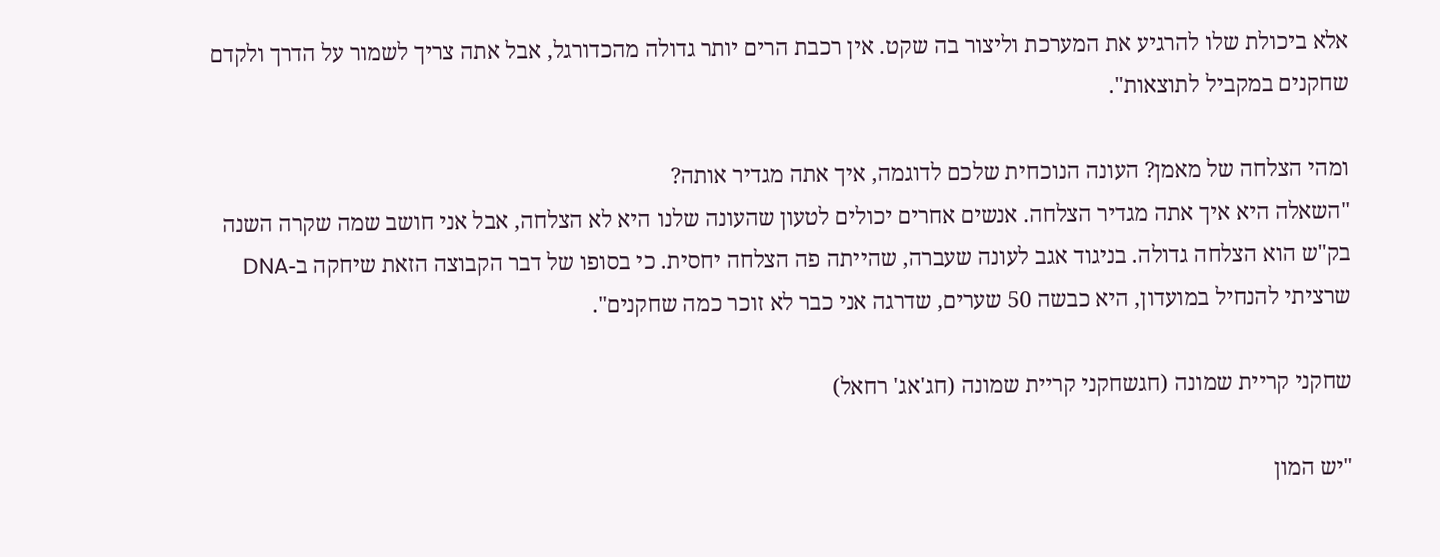אלא ביכולת שלו להרגיע את המערכת וליצור בה שקט. אין רכבת הרים יותר גדולה מהכדורגל, אבל אתה צריך לשמור על הדרך ולקדם שחקנים במקביל לתוצאות".

ומהי הצלחה של מאמן? העונה הנוכחית שלכם לדוגמה, איך אתה מגדיר אותה?
"השאלה היא איך אתה מגדיר הצלחה. אנשים אחרים יכולים לטעון שהעונה שלנו היא לא הצלחה, אבל אני חושב שמה שקרה השנה בק"ש הוא הצלחה גדולה. בניגוד אגב לעונה שעברה, שהייתה פה הצלחה יחסית. כי בסופו של דבר הקבוצה הזאת שיחקה ב-DNA שרציתי להנחיל במועדון, היא כבשה 50 שערים, שדרגה אני כבר לא זוכר כמה שחקנים".

שחקני קריית שמונה (חגשחקני קריית שמונה (חג'אג' רחאל)

"יש המון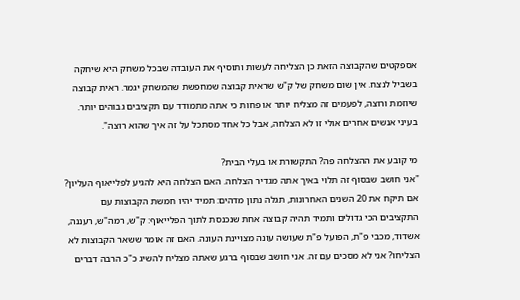אספקטים שהקבוצה הזאת כן הצליחה לעשות ותוסיף את העובדה שבכל משחק היא שיחקה בשביל לנצח. אין שום משחק של ק"ש שראית קבוצה שמחפשת שהמשחק יגמר. ראית קבוצה שיוזמת ורוצה, לפעמים זה מצליח יותר או פחות כי אתה מתמודד עם תקציבים גבוהים יותר. בעיני אנשים אחרים אולי זו לא הצלחה, אבל כל אחד מסתכל על זה איך שהוא רוצה".

מי קובע את ההצלחה פה? התקשורת או בעלי הבית?
"אני חושב שבסוף זה תלוי באיך אתה מגדיר הצלחה. האם הצלחה היא להגיע לפלייאוף העליון? אם תיקח את 20 השנים האחרונות, תגלה נתון מדהים: תמיד יהיו חמשת הקבוצות עם התקציבים הכי גדולים ותמיד תהיה קבוצה אחת שנכנסת לתוך הפלייאוף: ק"ש, רמה"ש, רעננה, אשדוד, מכבי פ"ת, הפועל פ"ת שעושה עונה מצויינת העונה. האם זה אומר ששאר הקבוצות לא הצליחו? אני לא מסכים עם זה. אני חושב שבסוף ברגע שאתה מצליח להשיג כ"כ הרבה דברים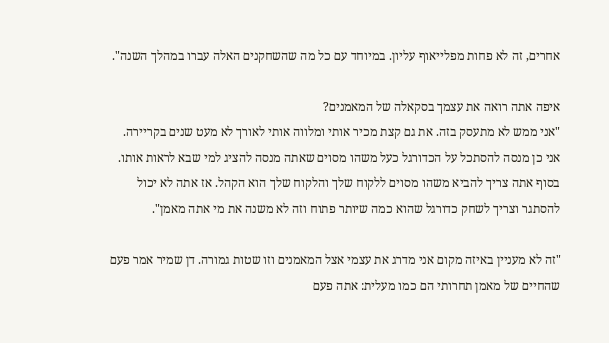אחרים, זה לא פחות מפלייאוף עליון. במיוחד עם כל מה שהשחקנים האלה עברו במהלך השנה".

איפה אתה רואה את עצמך בסקאלה של המאמנים?
"אני ממש לא מתעסק בזה. את גם קצת מכיר אותי ומלווה אותי לאורך לא מעט שנים בקריירה. אני כן מנסה להסתכל על הכדורגל כעל משהו מסוים שאתה מנסה להציג למי שבא לראות אותו. בסוף אתה צריך להביא משהו מסוים ללקוח שלך והלקוח שלך הוא הקהל. אז אתה לא יכול להסתגר וצריך לשחק כדורגל שהוא כמה שיותר פתוח וזה לא משנה את מי אתה מאמן".

"זה לא מעניין באיזה מקום אני מדרג את עצמי אצל המאמנים וזו שטות גמורה. דן שמיר אמר פעם שהחיים של מאמן תחרותי הם כמו מעלית: אתה פעם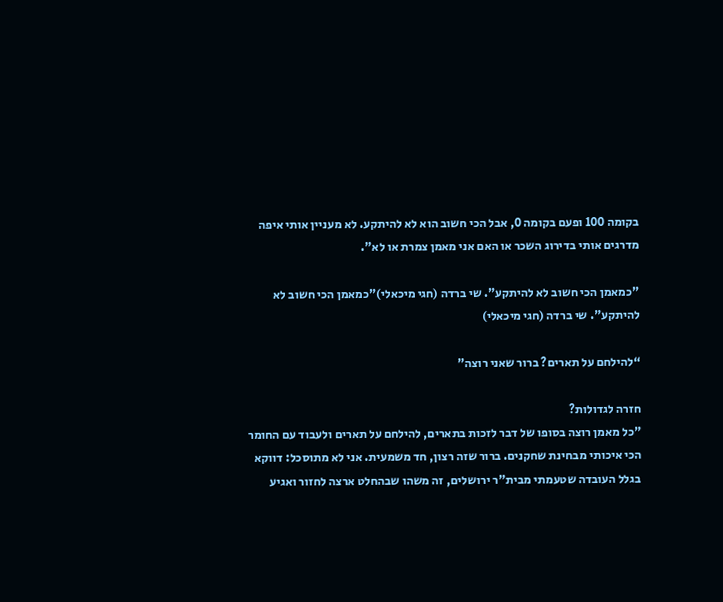בקומה 100 ופעם בקומה 0, אבל הכי חשוב הוא לא להיתקע. לא מעניין אותי איפה מדרגים אותי בדירוג השכר או האם אני מאמן צמרת או לא".

"כמאמן הכי חשוב לא להיתקע". שי ברדה (חגי מיכאלי)"כמאמן הכי חשוב לא להיתקע". שי ברדה (חגי מיכאלי)

“להילחם על תארים? ברור שאני רוצה”

חזרה לגדולות?
"כל מאמן רוצה בסופו של דבר לזכות בתארים, להילחם על תארים ולעבוד עם החומר הכי איכותי מבחינת שחקנים. ברור שזה רצון, חד משמעית. אני לא מתוסכל: דווקא בגלל העובדה שטעמתי מבית"ר ירושלים, זה משהו שבהחלט ארצה לחזור ואגיע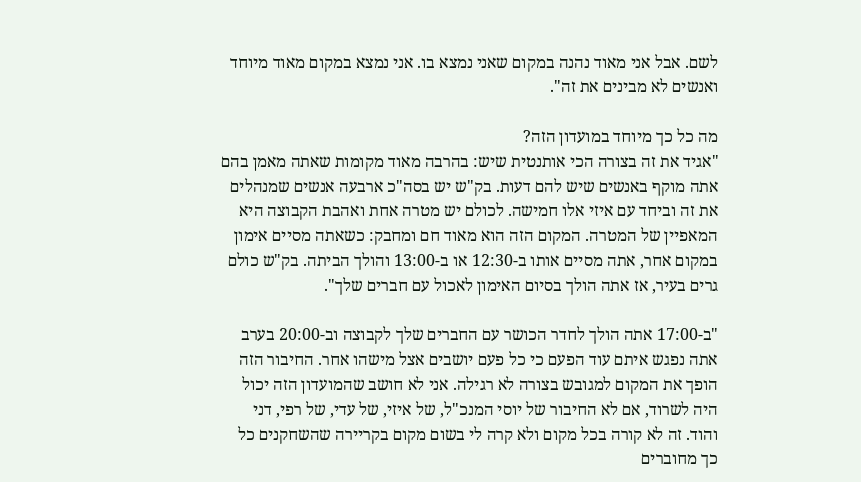לשם. אבל אני מאוד נהנה במקום שאני נמצא בו. אני נמצא במקום מאוד מיוחד ואנשים לא מבינים את זה".

מה כל כך מיוחד במועדון הזה?
"אגיד את זה בצורה הכי אותנטית שיש: בהרבה מאוד מקומות שאתה מאמן בהם אתה מוקף באנשים שיש להם דעות. בק"ש יש בסה"כ ארבעה אנשים שמנהלים את זה וביחד עם איזי אלו חמישה. לכולם יש מטרה אחת ואהבת הקבוצה היא המאפיין של המטרה. המקום הזה הוא מאוד חם ומחבק: כשאתה מסיים אימון במקום אחר, אתה מסיים אותו ב-12:30 או ב-13:00 והולך הביתה. בק"ש כולם גרים בעיר, אז אתה הולך בסיום האימון לאכול עם חברים שלך".

"ב-17:00 אתה הולך לחדר הכושר עם החברים שלך לקבוצה וב-20:00 בערב אתה נפגש איתם עוד הפעם כי כל פעם יושבים אצל מישהו אחר. החיבור הזה הופך את המקום למגובש בצורה לא רגילה. אני לא חושב שהמועדון הזה יכול היה לשרוד, אם לא החיבור של יוסי המנכ"ל, של איזי, של עדי, של רפי, דני והוד. זה לא קורה בכל מקום ולא קרה לי בשום מקום בקריירה שהשחקנים כל כך מחוברים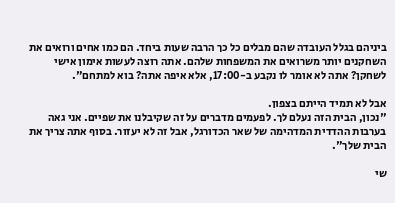ביניהם בגלל העובדה שהם מבלים כל כך הרבה שעות ביחד. הם כמו אחים ורואים את השחקנים יותר משרואים את המשפחות שלהם. אתה רוצה לעשות אימון אישי לשחקן? אתה לא אומר לו נקבע ב-17:00, אלא איפה אתה? בוא למתחם".

אבל לא תמיד הייתם בצפון.
"נכון, הבית הזה נעלם לך. לפעמים מדברים על זה שקיבלנו את שפיים. אני גאה בערבות ההדדית המדהימה של שאר הכדורגל, אבל זה לא יעזור. בסוף אתה צריך את הבית שלך".

שי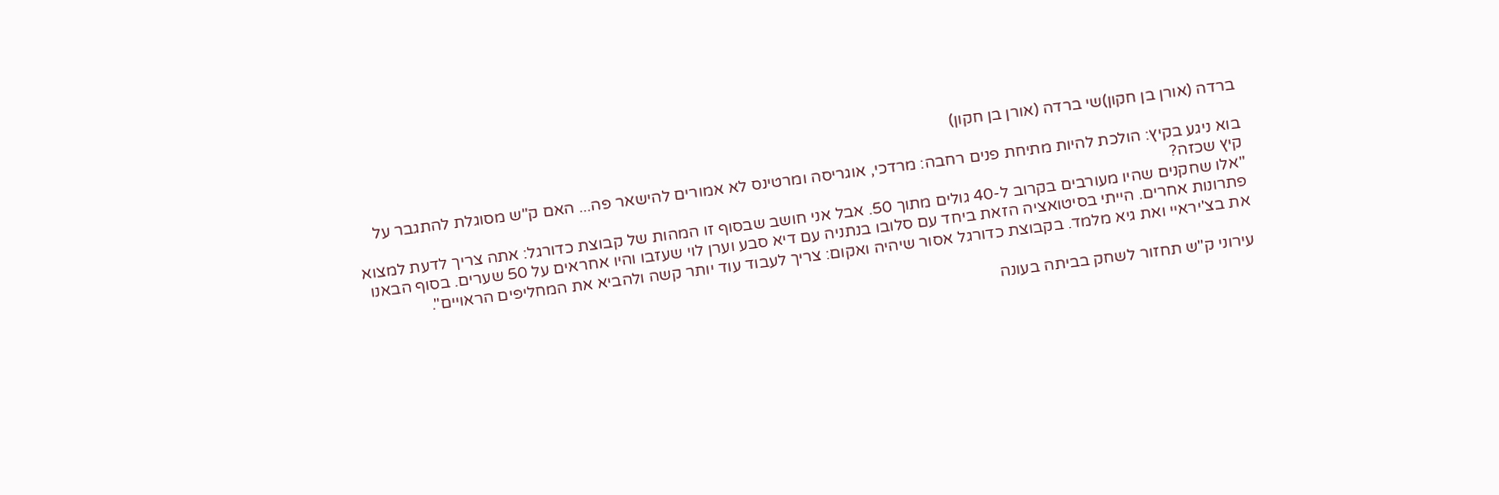ברדה (אורן בן חקון)שי ברדה (אורן בן חקון)

בוא ניגע בקיץ: הולכת להיות מתיחת פנים רחבה: מרדכי, אוגריסה ומרטינס לא אמורים להישאר פה... האם ק"ש מסוגלת להתגבר על קיץ שכזה?
"אלו שחקנים שהיו מעורבים בקרוב ל-40 גולים מתוך 50. אבל אני חושב שבסוף זו המהות של קבוצת כדורגל: אתה צריך לדעת למצוא פתרונות אחרים. הייתי בסיטואציה הזאת ביחד עם סלובו בנתניה עם דיא סבע וערן לוי שעזבו והיו אחראים על 50 שערים. בסוף הבאנו את בצ'יראיי ואת גיא מלמד. בקבוצת כדורגל אסור שיהיה ואקום: צריך לעבוד עוד יותר קשה ולהביא את המחליפים הראויים".

עירוני ק"ש תחזור לשחק בביתה בעונה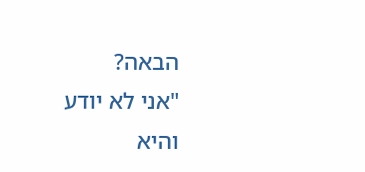הבאה?
"אני לא יודע והיא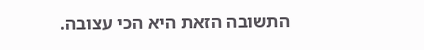התשובה הזאת היא הכי עצובה.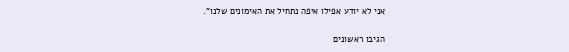אני לא יודע אפילו איפה נתחיל את האימונים שלנו".

הגיבו ראשונים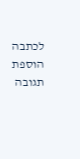לכתבה הוספת תגובה